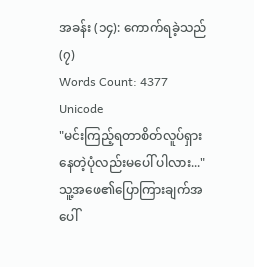အခန်း (၁၄): ကောက်ရခဲ့သည် (၇)
Words Count: 4377
Unicode
"မင်းကြည့်ရတာစိတ်လူပ်ရှားနေတဲ့ပုံလည်းမပေါ် ပါလား..."
သူ့အဖေ၏ပြောကြားချက်အပေါ်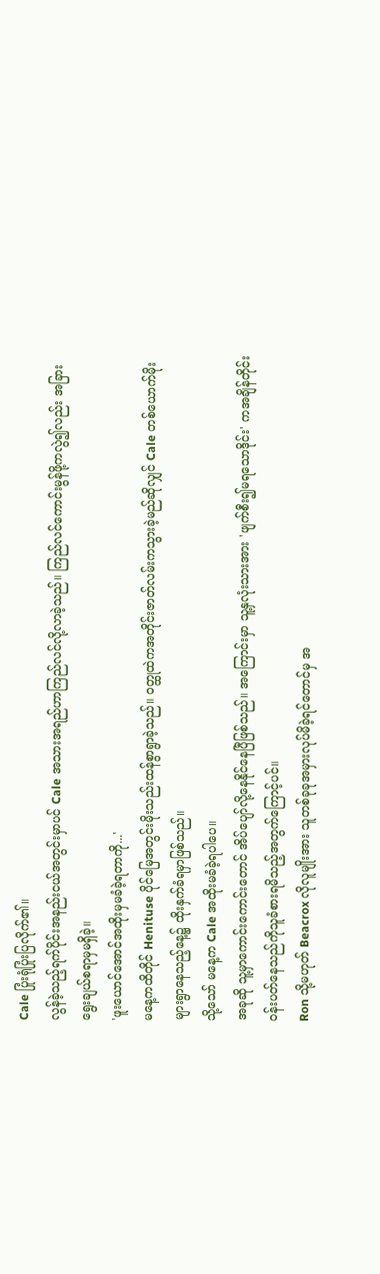Cale ပြုံးရုံပြုံးပြလိုက်၏။
လွန်ခဲ့သည့်ရက်ပိုင်းအနည်းငယ်အတွင်းမှာပင် Cale အသားအရည်ဟာကြည်လင်လို့လာခဲ့သည်။ ကြည်လင်ကောင်းမွန်ဖို့ကလွဲ၍လည်း အခြားရွေးချယ်စရာမှမရှိခဲ့။
'ဖူးယောင်အောင်အထိုးမှမခံခဲ့ရတာကို...'
မနေ့ကထိတိုင် Henituse ပိုင်မြေအတွင်းမိုးသည်းထန်စွာရွာခဲ့သည်။ ဝတ္ထုထဲကအတိုင်းဇာတ်လမ်းကသွားခဲ့မည်ဆိုလျှင် Cale တစ်ယောက်မိုးများရွာနေသည့်နေ့၌ ထိုးနှက်ခံရမှာဖြစ်သည်။
သို့သော် မနေ့က Cale အထိုးမခံခဲ့ရပါပေ။
အခုဆို သူ့မှာကောင်းကောင်းတောင် အိပ်ပျော်လို့နေနိုင်နေပြီဖြစ်သည်။ အကြောင်းမှာ သူ့နှလုံးသားအား 'ဖျက်စီး၍မရသောဒိုင်း' ကအချိန်တိုင်းဝန်းပတ်နေသည်ကိုသူခံစားရမိသည့်အတွက်ကြောင့်ပင်။
Ron သို့မဟုတ် Beacrox လိုလူမျိုးအား သူတစ်ခုခုအမှားလုပ်မိခဲ့ရင်တောင်မှ အ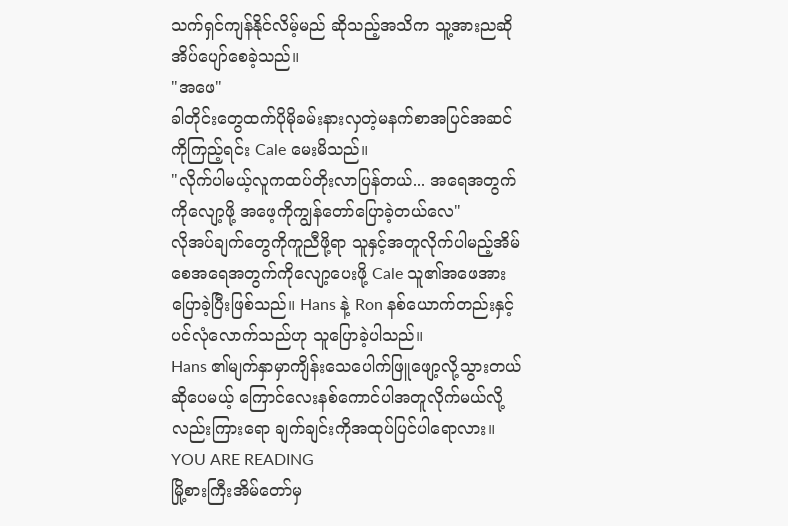သက်ရှင်ကျန်နိုင်လိမ့်မည် ဆိုသည့်အသိက သူ့အားညဆိုအိပ်ပျော်စေခဲ့သည်။
"အဖေ"
ခါတိုင်းတွေထက်ပိုမိုခမ်းနားလှတဲ့မနက်စာအပြင်အဆင်ကိုကြည့်ရင်း Cale မေးမိသည်။
"လိုက်ပါမယ့်လူကထပ်တိုးလာပြန်တယ်... အရေအတွက်ကိုလျော့ဖို့ အဖေ့ကိုကျွန်တော်ပြောခဲ့တယ်လေ"
လိုအပ်ချက်တွေကိုကူညီဖို့ရာ သူနှင့်အတူလိုက်ပါမည့်အိမ်စေအရေအတွက်ကိုလျော့ပေးဖို့ Cale သူ၏အဖေအားပြောခဲ့ပြီးဖြစ်သည်။ Hans နဲ့ Ron နစ်ယောက်တည်းနှင့်ပင်လုံလောက်သည်ဟု သူပြောခဲ့ပါသည်။
Hans ၏မျက်နှာမှာကျိန်းသေပေါက်ဖြူဖျော့လို့သွားတယ်ဆိုပေမယ့် ကြောင်လေးနစ်ကောင်ပါအတူလိုက်မယ်လို့လည်းကြားရော ချက်ချင်းကိုအထုပ်ပြင်ပါရောလား။
YOU ARE READING
မြို့စားကြီးအိမ်တော်မှ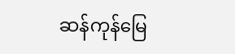ဆန်ကုန်မြေ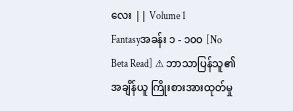လေး || Volume 1
Fantasyအခန်း ၁ - ၁၀၀ [No Beta Read] ⚠ ဘာသာပြန်သူ၏အချိန်ယူ ကြိုးစားအားထုတ်မှု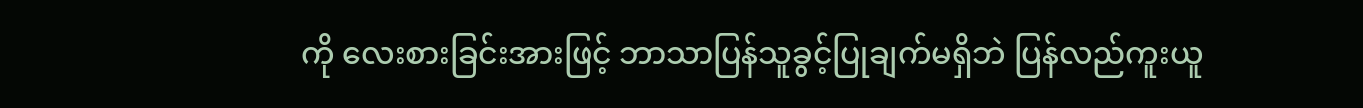ကို လေးစားခြင်းအားဖြင့် ဘာသာပြန်သူခွင့်ပြုချက်မရှိဘဲ ပြန်လည်ကူးယူ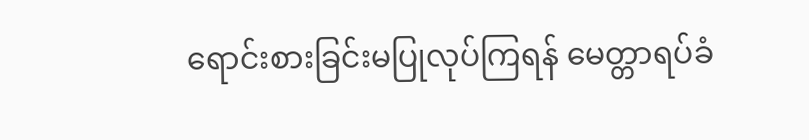ရောင်းစားခြင်းမပြုလုပ်ကြရန် မေတ္တာရပ်ခံ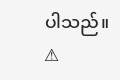ပါသည်။ ⚠